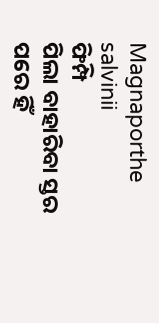Magnaporthe salvinii
ଫିମ୍ପି
ପିଲା ବାହାରିବା ସ୍ତର ପରେ ହିଁ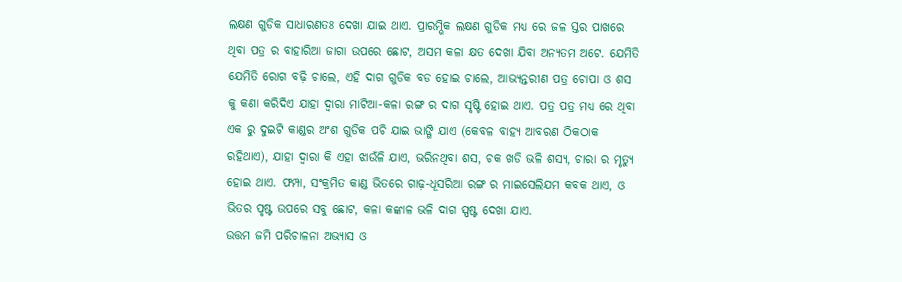ଲକ୍ଷଣ ଗୁଡିକ ସାଧାରଣତଃ ଦେଖା ଯାଇ ଥାଏ. ପ୍ରାରମ୍ଭିକ ଲକ୍ଷଣ ଗୁଡିକ ମଧ୍ୟ ରେ ଜଳ ସ୍ତର ପାଖରେ ଥିବା ପତ୍ର ର ବାହାରିଆ ଜାଗା ଉପରେ ଛୋଟ, ଅସମ କଳା କ୍ଷତ ଦେଖା ଯିବା ଅନ୍ୟତମ ଅଟେ. ଯେମିତି ଯେମିତି ରୋଗ ବଢ଼ି ଚାଲେ, ଏହି ଦାଗ ଗୁଡିକ ବଡ ହୋଇ ଚାଲେ, ଆଭ୍ୟନ୍ତରୀଣ ପତ୍ର ଚୋପା ଓ ଶସ କୁ କଣା କରିଦିଏ ଯାହା ଦ୍ୱାରା ମାଟିଆ-କଳା ରଙ୍ଗ ର ଦାଗ ସୃଷ୍ଟି ହୋଇ ଥାଏ. ପତ୍ର ପତ୍ର ମଧ୍ୟ ରେ ଥିବା ଏକ ରୁ ଦୁଇଟି କାଣ୍ଡର ଅଂଶ ଗୁଡିକ ପଚି ଯାଇ ଭାଙ୍ଗି ଯାଏ (କେବଳ ବାହ୍ୟ ଆବରଣ ଠିକଠାକ ରହିଥାଏ), ଯାହା ଦ୍ୱାରା କି ଏହା ଝାଉଁଳି ଯାଏ, ଭରିନଥିବା ଶସ, ଚକ ଖଡି ଭଳି ଶସ୍ୟ, ଚାରା ର ମୃତ୍ୟୁ ହୋଇ ଥାଏ. ଫମ୍ପା, ସଂକ୍ରମିତ କାଣ୍ଡ ଭିତରେ ଗାଢ଼-ଧୂସରିଆ ରଙ୍ଗ ର ମାଇସେଲିଯମ କବକ ଥାଏ, ଓ ଭିତର ପୃଷ୍ଟ ଉପରେ ସବୁ ଛୋଟ, କଳା କଙ୍କାଳ ଭଳି ଦାଗ ସ୍ପଷ୍ଟ ଦେଖା ଯାଏ.
ଉତ୍ତମ ଜମି ପରିଚାଳନା ଅଭ୍ୟାସ ଓ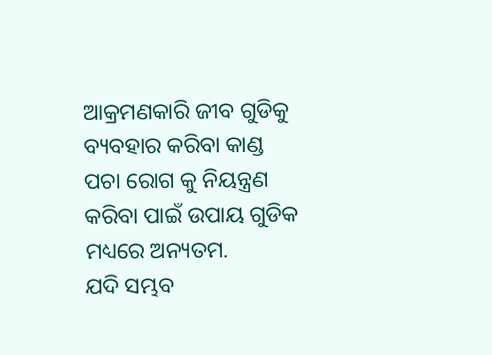ଆକ୍ରମଣକାରି ଜୀବ ଗୁଡିକୁ ବ୍ୟବହାର କରିବା କାଣ୍ଡ ପଚା ରୋଗ କୁ ନିୟନ୍ତ୍ରଣ କରିବା ପାଇଁ ଉପାୟ ଗୁଡିକ ମଧ୍ୟରେ ଅନ୍ୟତମ.
ଯଦି ସମ୍ଭବ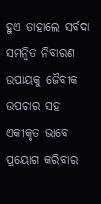ହୁଏ ତାହାଲେ ସର୍ବଦା ସମନ୍ଵିତ ନିବାରଣ ଉପାୟକୁ ଜୈବୀକ ଉପଚାର ସହ ଏକୀକୃତ ଭାବେ ପ୍ରୟୋଗ କରିବାର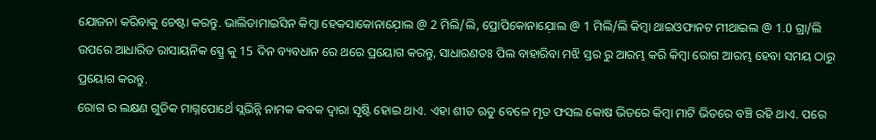ଯୋଜନା କରିବାକୁ ଚେଷ୍ଟା କରନ୍ତୁ. ଭାଲିଡାମାଇସିନ କିମ୍ବା ହେକସାକୋନାଯ଼ୋଲ @ 2 ମିଲି/ଲି, ପ୍ରୋପିକୋନାଯ଼ୋଲ @ 1 ମିଲି/ଲି କିମ୍ବା ଥାଇଓଫାନଟ ମୀଥାଇଲ @ 1.0 ଗ୍ରା/ଲି ଉପରେ ଆଧାରିତ ରାସାୟନିକ ସ୍ପ୍ରେ କୁ 15 ଦିନ ବ୍ୟବଧାନ ରେ ଥରେ ପ୍ରୟୋଗ କରନ୍ତୁ, ସାଧାରଣତଃ ପିଲ ବାହାରିବା ମଝି ସ୍ତର ରୁ ଆରମ୍ଭ କରି କିମ୍ବା ରୋଗ ଆରମ୍ଭ ହେବା ସମୟ ଠାରୁ ପ୍ରୟୋଗ କରନ୍ତୁ.
ରୋଗ ର ଲକ୍ଷଣ ଗୁଡିକ ମାଗ୍ନପୋର୍ଥେ ସ୍ଲଭିନ୍ନି ନାମକ କବକ ଦ୍ୱାରା ସୃଷ୍ଟି ହୋଇ ଥାଏ. ଏହା ଶୀତ ଋତୁ ବେଳେ ମୃତ ଫସଲ କୋଷ ଭିତରେ କିମ୍ବା ମାଟି ଭିତରେ ବଞ୍ଚି ରହି ଥାଏ. ପରେ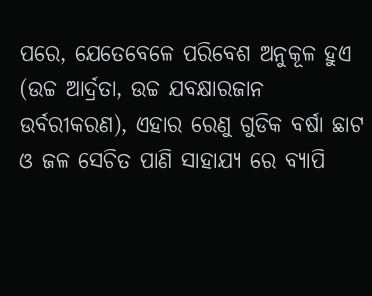ପରେ, ଯେତେବେଳେ ପରିବେଶ ଅନୁକୂଳ ହୁଏ (ଉଚ୍ଚ ଆର୍ଦ୍ରତା, ଉଚ୍ଚ ଯବକ୍ଷାରଜାନ ଉର୍ବରୀକରଣ), ଏହାର ରେଣୁ ଗୁଡିକ ବର୍ଷା ଛାଟ ଓ ଜଳ ସେଚିତ ପାଣି ସାହାଯ୍ୟ ରେ ବ୍ୟାପି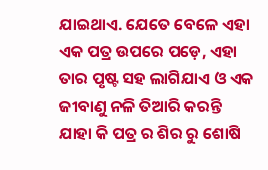ଯାଇଥାଏ. ଯେତେ ବେଳେ ଏହା ଏକ ପତ୍ର ଉପରେ ପଡ଼େ, ଏହା ତାର ପୃଷ୍ଟ ସହ ଲାଗିଯାଏ ଓ ଏକ ଜୀବାଣୁ ନଳି ତିଆରି କରନ୍ତି ଯାହା କି ପତ୍ର ର ଶିର ରୁ ଶୋଷି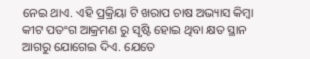ନେଇ ଥାଏ. ଏହି ପ୍ରକ୍ରିୟା ଟି ଖରାପ ଚାଷ ଅଭ୍ୟାସ କିମ୍ବା କୀଟ ପତଂଗ ଆକ୍ରମଣ ରୁ ସୃଷ୍ଟି ହୋଇ ଥିବା କ୍ଷତ ସ୍ଥାନ ଆଗରୁ ଯୋଗେଇ ଦିଏ. ଯେତେ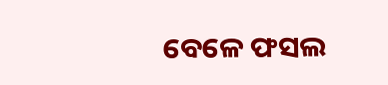ବେଳେ ଫସଲ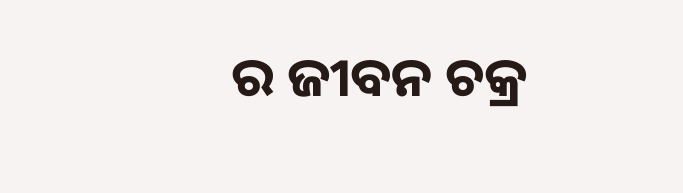ର ଜୀବନ ଚକ୍ର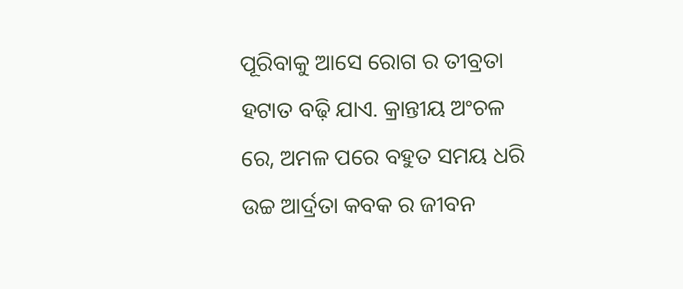ପୂରିବାକୁ ଆସେ ରୋଗ ର ତୀବ୍ରତା ହଟାତ ବଢ଼ି ଯାଏ. କ୍ରାନ୍ତୀୟ ଅଂଚଳ ରେ, ଅମଳ ପରେ ବହୁତ ସମୟ ଧରି ଉଚ୍ଚ ଆର୍ଦ୍ରତା କବକ ର ଜୀବନ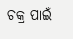ଚକ୍ର ପାଇଁ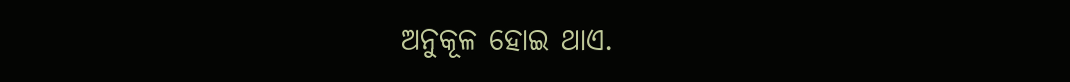ଅନୁକୂଳ ହୋଇ ଥାଏ.